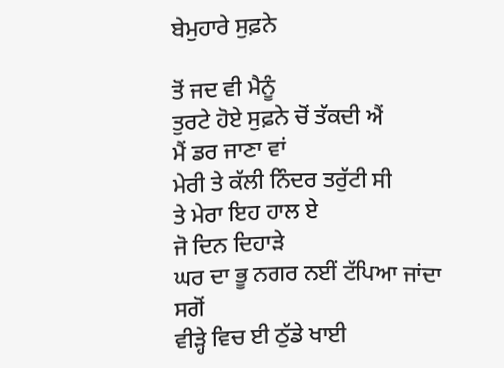ਬੇਮੁਹਾਰੇ ਸੁਫ਼ਨੇ

ਤੋਂ ਜਦ ਵੀ ਮੈਨੂੰ
ਤੁਰਟੇ ਹੋਏ ਸੁਫ਼ਨੇ ਚੋਂ ਤੱਕਦੀ ਐਂ
ਮੈਂ ਡਰ ਜਾਣਾ ਵਾਂ
ਮੇਰੀ ਤੇ ਕੱਲੀ ਨਿੰਦਰ ਤਰੁੱਟੀ ਸੀ
ਤੇ ਮੇਰਾ ਇਹ ਹਾਲ ਏ
ਜੋ ਦਿਨ ਦਿਹਾੜੇ
ਘਰ ਦਾ ਭੂ ਨਗਰ ਨਈਂ ਟੱਪਿਆ ਜਾਂਦਾ
ਸਗੋਂ
ਵੀੜ੍ਹੇ ਵਿਚ ਈ ਠੁੱਡੇ ਖਾਈ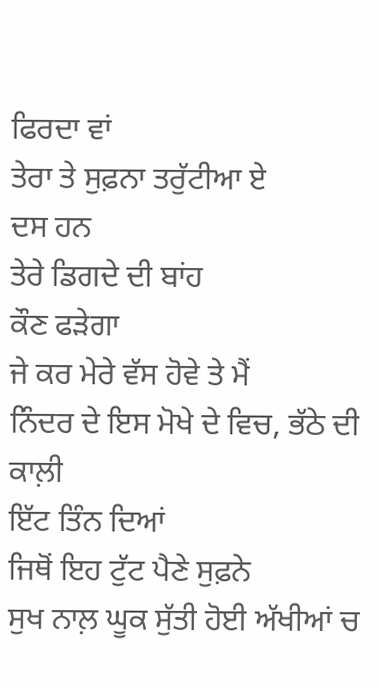ਫਿਰਦਾ ਵਾਂ
ਤੇਰਾ ਤੇ ਸੁਫ਼ਨਾ ਤਰੁੱਟੀਆ ਏ
ਦਸ ਹਨ
ਤੇਰੇ ਡਿਗਦੇ ਦੀ ਬਾਂਹ
ਕੌਣ ਫੜੇਗਾ
ਜੇ ਕਰ ਮੇਰੇ ਵੱਸ ਹੋਵੇ ਤੇ ਮੈਂ
ਨਿੰਦਰ ਦੇ ਇਸ ਮੋਖੇ ਦੇ ਵਿਚ, ਭੱਠੇ ਦੀ ਕਾਲ਼ੀ
ਇੱਟ ਤਿੰਨ ਦਿਆਂ
ਜਿਥੋਂ ਇਹ ਟੁੱਟ ਪੈਣੇ ਸੁਫ਼ਨੇ
ਸੁਖ ਨਾਲ਼ ਘੂਕ ਸੁੱਤੀ ਹੋਈ ਅੱਖੀਆਂ ਚ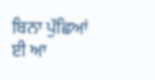ਬਿਨਾ ਪੁੱਛਿਆਂ ਈ ਆ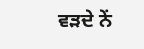ਵੜਦੇ ਨੇਂ